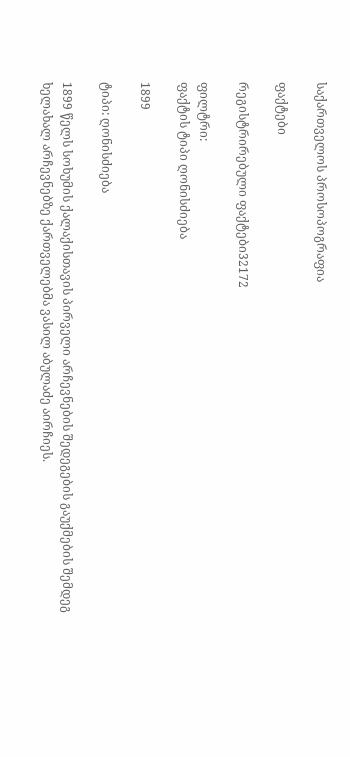საქართველოს პროსოპოგრაფია

ფაქტები

რეგისტრირებული ფაქტები32172

ფილტრი:
ფაქტის ტიპი ღონისძიება

1899

ტიპი: ღონისძიება

1899 წელს სოხუმის ქალაქისთავის პირველი არჩევნების შედეგების გაუქმების შემდეგ ხელახალ არჩევნებზე ქართველებმა ვასილ აბულაძე აირჩიეს.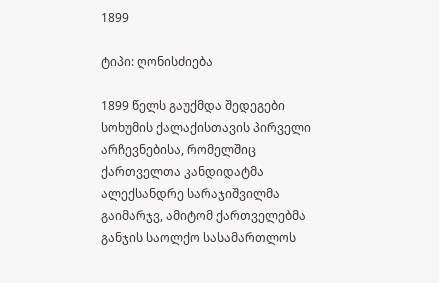1899

ტიპი: ღონისძიება

1899 წელს გაუქმდა შედეგები სოხუმის ქალაქისთავის პირველი არჩევნებისა, რომელშიც ქართველთა კანდიდატმა ალექსანდრე სარაჯიშვილმა გაიმარჯვ, ამიტომ ქართველებმა განჯის საოლქო სასამართლოს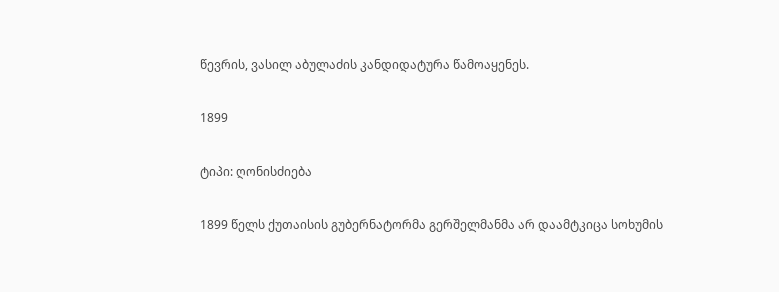წევრის, ვასილ აბულაძის კანდიდატურა წამოაყენეს.

1899

ტიპი: ღონისძიება

1899 წელს ქუთაისის გუბერნატორმა გერშელმანმა არ დაამტკიცა სოხუმის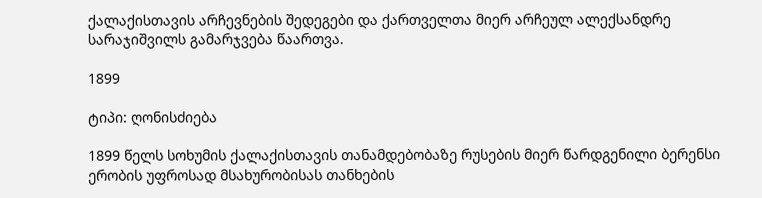ქალაქისთავის არჩევნების შედეგები და ქართველთა მიერ არჩეულ ალექსანდრე სარაჯიშვილს გამარჯვება წაართვა.

1899

ტიპი: ღონისძიება

1899 წელს სოხუმის ქალაქისთავის თანამდებობაზე რუსების მიერ წარდგენილი ბერენსი ერობის უფროსად მსახურობისას თანხების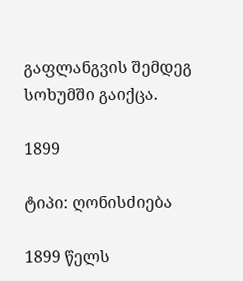გაფლანგვის შემდეგ სოხუმში გაიქცა.

1899

ტიპი: ღონისძიება

1899 წელს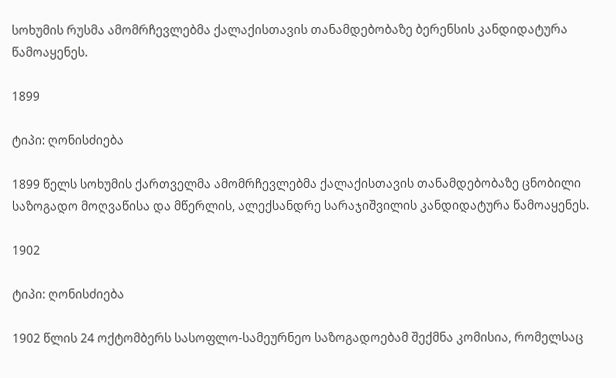სოხუმის რუსმა ამომრჩევლებმა ქალაქისთავის თანამდებობაზე ბერენსის კანდიდატურა წამოაყენეს.

1899

ტიპი: ღონისძიება

1899 წელს სოხუმის ქართველმა ამომრჩევლებმა ქალაქისთავის თანამდებობაზე ცნობილი საზოგადო მოღვაწისა და მწერლის, ალექსანდრე სარაჯიშვილის კანდიდატურა წამოაყენეს.

1902

ტიპი: ღონისძიება

1902 წლის 24 ოქტომბერს სასოფლო-სამეურნეო საზოგადოებამ შექმნა კომისია, რომელსაც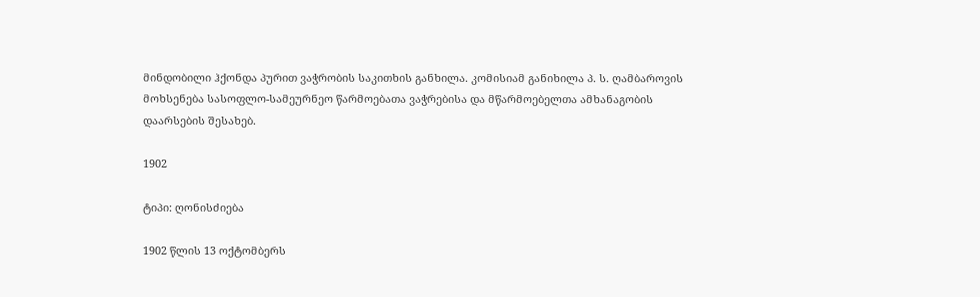მინდობილი ჰქონდა პურით ვაჭრობის საკითხის განხილა. კომისიამ განიხილა პ. ს. ღამბაროვის მოხსენება სასოფლო-სამეურნეო წარმოებათა ვაჭრებისა და მწარმოებელთა ამხანაგობის დაარსების შესახებ.

1902

ტიპი: ღონისძიება

1902 წლის 13 ოქტომბერს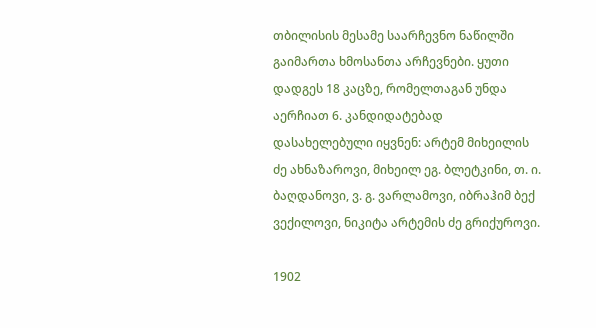თბილისის მესამე საარჩევნო ნაწილში გაიმართა ხმოსანთა არჩევნები. ყუთი დადგეს 18 კაცზე, რომელთაგან უნდა აერჩიათ 6. კანდიდატებად დასახელებული იყვნენ: არტემ მიხეილის ძე ახნაზაროვი, მიხეილ ეგ. ბლეტკინი, თ. ი. ბაღდანოვი, ვ. გ. ვარლამოვი, იბრაჰიმ ბექ ვექილოვი, ნიკიტა არტემის ძე გრიქუროვი.

1902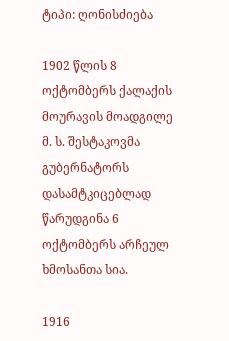ტიპი: ღონისძიება

1902 წლის 8 ოქტომბერს ქალაქის მოურავის მოადგილე მ. ს. შესტაკოვმა გუბერნატორს დასამტკიცებლად წარუდგინა 6 ოქტომბერს არჩეულ ხმოსანთა სია.

1916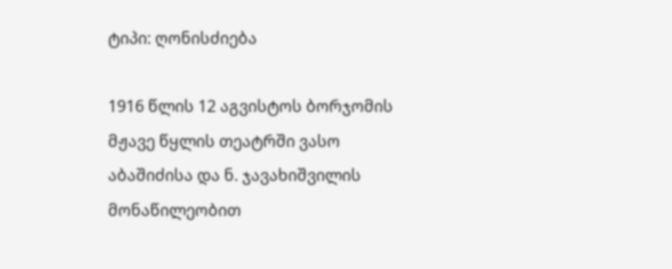ტიპი: ღონისძიება

1916 წლის 12 აგვისტოს ბორჯომის მჟავე წყლის თეატრში ვასო აბაშიძისა და ნ. ჯავახიშვილის მონაწილეობით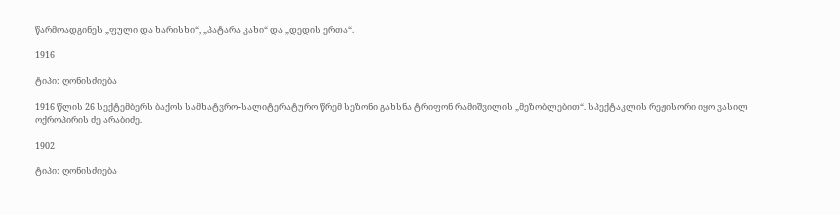წარმოადგინეს „ფული და ხარისხი“, „პატარა კახი“ და „დედის ერთა“.

1916

ტიპი: ღონისძიება

1916 წლის 26 სექტემბერს ბაქოს სამხატვრო-სალიტერატურო წრემ სეზონი გახსნა ტრიფონ რამიშვილის „მეზობლებით“. სპექტაკლის რეჟისორი იყო ვასილ ოქროპირის ძე არაბიძე.

1902

ტიპი: ღონისძიება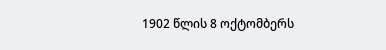1902 წლის 8 ოქტომბერს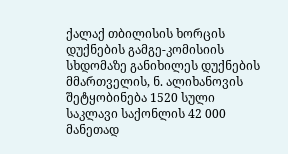ქალაქ თბილისის ხორცის დუქნების გამგე-კომისიის სხდომაზე განიხილეს დუქნების მმართველის, ნ. ალიხანოვის შეტყობინება 1520 სული საკლავი საქონლის 42 000 მანეთად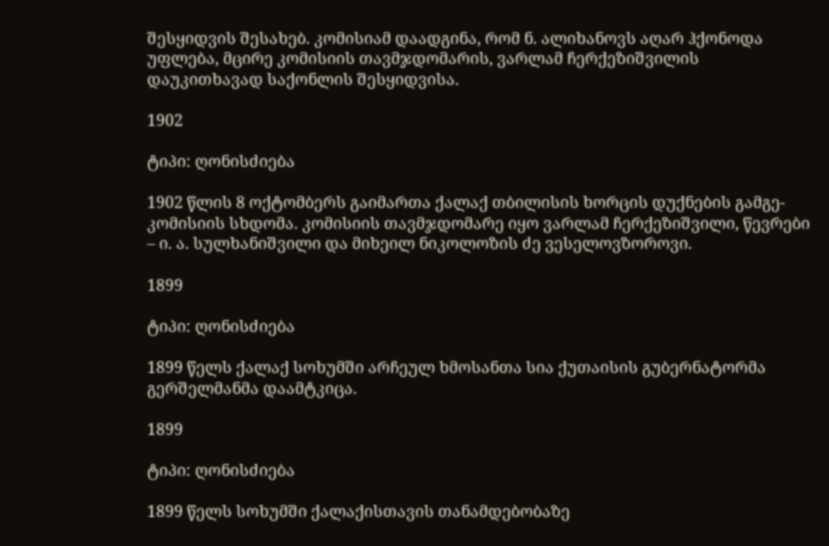შესყიდვის შესახებ. კომისიამ დაადგინა, რომ ნ. ალიხანოვს აღარ ჰქონოდა უფლება, მცირე კომისიის თავმჯდომარის, ვარლამ ჩერქეზიშვილის დაუკითხავად საქონლის შესყიდვისა.

1902

ტიპი: ღონისძიება

1902 წლის 8 ოქტომბერს გაიმართა ქალაქ თბილისის ხორცის დუქნების გამგე-კომისიის სხდომა. კომისიის თავმჯდომარე იყო ვარლამ ჩერქეზიშვილი, წევრები – ი. ა. სულხანიშვილი და მიხეილ ნიკოლოზის ძე ვესელოვზოროვი.

1899

ტიპი: ღონისძიება

1899 წელს ქალაქ სოხუმში არჩეულ ხმოსანთა სია ქუთაისის გუბერნატორმა გერშელმანმა დაამტკიცა.

1899

ტიპი: ღონისძიება

1899 წელს სოხუმში ქალაქისთავის თანამდებობაზე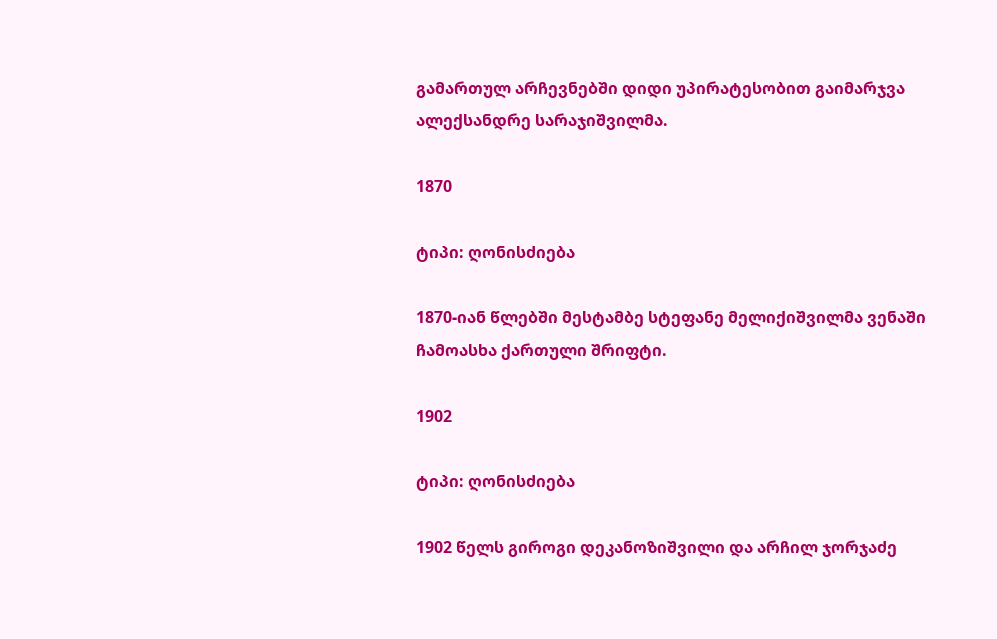გამართულ არჩევნებში დიდი უპირატესობით გაიმარჯვა ალექსანდრე სარაჯიშვილმა.

1870

ტიპი: ღონისძიება

1870-იან წლებში მესტამბე სტეფანე მელიქიშვილმა ვენაში ჩამოასხა ქართული შრიფტი.

1902

ტიპი: ღონისძიება

1902 წელს გიროგი დეკანოზიშვილი და არჩილ ჯორჯაძე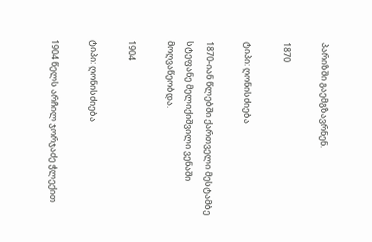პარიზში გაემგზავრნენ.

1870

ტიპი: ღონისძიება

1870-იან წლებში ქართველი მესტამბე სტეფანე მელიქიშვილი ვენაში მოღვაწეობდა.

1904

ტიპი: ღონისძიება

1904 წელს არჩილ ჯორჯაძე ჭლექით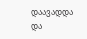დაავადდა და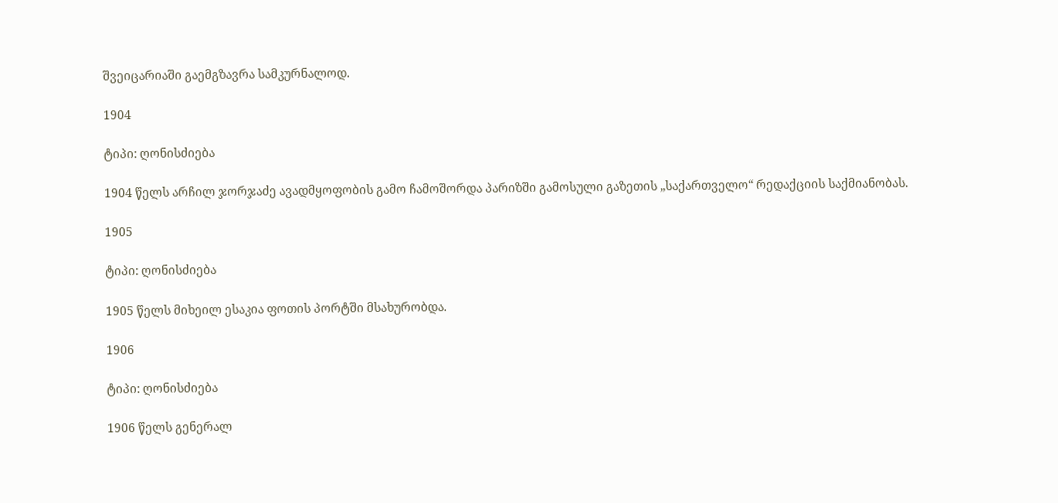შვეიცარიაში გაემგზავრა სამკურნალოდ.

1904

ტიპი: ღონისძიება

1904 წელს არჩილ ჯორჯაძე ავადმყოფობის გამო ჩამოშორდა პარიზში გამოსული გაზეთის „საქართველო“ რედაქციის საქმიანობას.

1905

ტიპი: ღონისძიება

1905 წელს მიხეილ ესაკია ფოთის პორტში მსახურობდა.

1906

ტიპი: ღონისძიება

1906 წელს გენერალ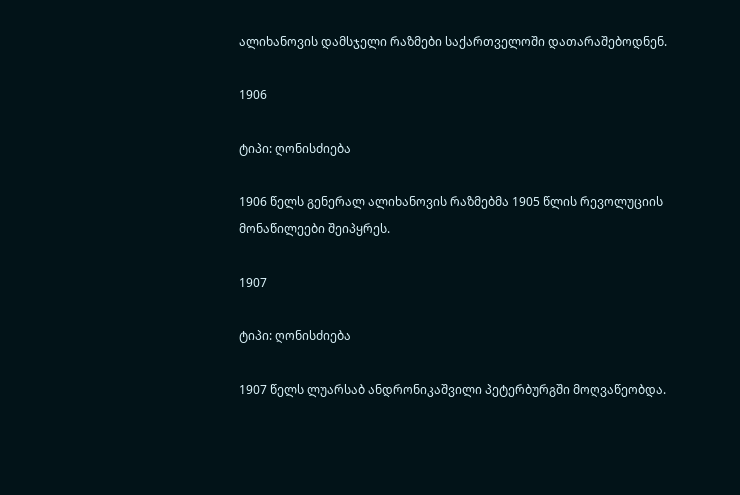ალიხანოვის დამსჯელი რაზმები საქართველოში დათარაშებოდნენ.

1906

ტიპი: ღონისძიება

1906 წელს გენერალ ალიხანოვის რაზმებმა 1905 წლის რევოლუციის მონაწილეები შეიპყრეს.

1907

ტიპი: ღონისძიება

1907 წელს ლუარსაბ ანდრონიკაშვილი პეტერბურგში მოღვაწეობდა.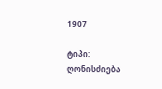1907

ტიპი: ღონისძიება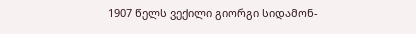1907 წელს ვექილი გიორგი სიდამონ-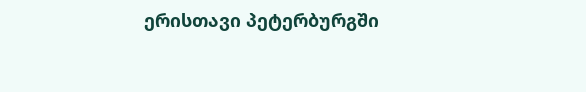ერისთავი პეტერბურგში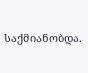საქმიანობდა.